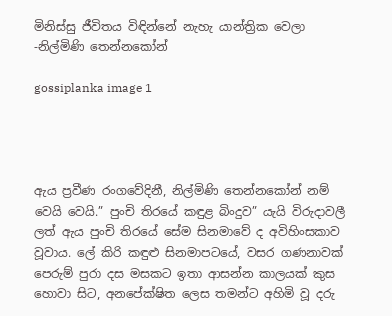මිනිස්සු ජීවිතය විඳින්නේ නැහැ යාන්ත්‍රික වෙලා -නිල්මිණි තෙන්නකෝන්

gossiplanka image 1




ඇය ප්‍රවීණ රංගවේදිනී, නිල්මිණි තෙන්නකෝන් නම් වෙයි වෙයි.” පුංචි තිරයේ කඳුළ බිංදුව” යැයි විරුදාවලී ලත් ඇය පුංචි තිරයේ සේම සිනමාවේ ද අවිහිංසකාව වූවාය. ලේ කිරි කඳුළු සිනමාපටයේ, වසර ගණනාවක් පෙරුම් පුරා දස මසකට ඉතා ආසන්න කාලයක් කුස හොවා සිට, අනපේක්ෂිත ලෙස තමන්ට අහිමි වූ දරු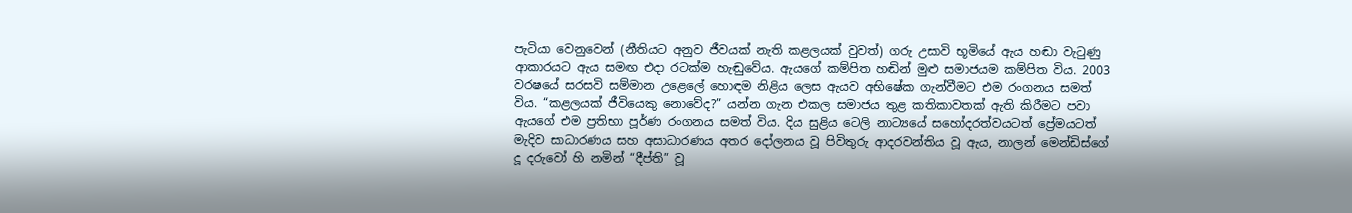පැටියා වෙනුවෙන් (නීතියට අනුව ජීවයක් නැති කළලයක් වුවත්) ගරු උසාවි භූමියේ ඇය හඬා වැටුණු ආකාරයට ඇය සමඟ එදා රටක්ම හැඬුවේය. ඇයගේ කම්පිත හඬින් මුළු සමාජයම කම්පිත විය. 2003 වරෂයේ සරසවි සම්මාන උළෙලේ හොඳම නිළිය ලෙස ඇයව අභිෂේක ගැන්වීමට එම රංගනය සමත් විය. “කළලයක් ජීවියෙකු නොවේද?” යන්න ගැන එකල සමාජය තුළ කතිකාවතක් ඇති කිරීමට පවා ඇයගේ එම ප්‍රතිභා පූර්ණ රංගනය සමත් විය. දිය සුළිය ටෙලි නාට්‍යයේ සහෝදරත්වයටත් ප්‍රේමයටත් මැදිව සාධාරණය සහ අසාධාරණය අතර දෝලනය වූ පිවිතුරු ආදරවන්තිය වූ ඇය, නාලන් මෙන්ඩිස්ගේ දූ දරුවෝ හි නමින් “දීප්ති” වූ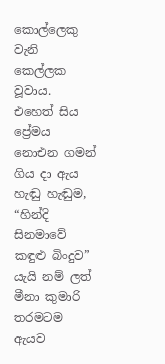කොල්ලෙකු වැනි කෙල්ලක වූවාය. එහෙත් සිය ප්‍රේමය නොඑන ගමන් ගිය දා ඇය හැඬු හැඬුම, “හින්දි සිනමාවේ කඳුළු බිංදුව” යැයි නම් ලත් මීනා කුමාරි තරමටම ඇයව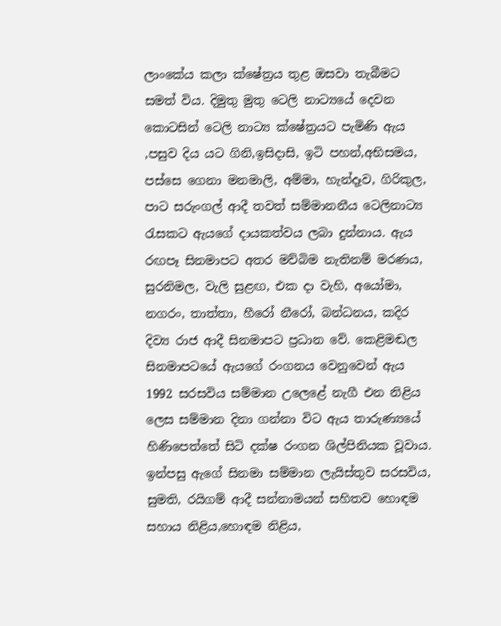ලාංකේය කලා ක්ෂේත්‍රය තුළ ඔසවා තැබීමට සමත් විය. දිමුතු මුතු ටෙලි නාට්‍යයේ දෙවන කොටසින් ටෙලි නාට්‍ය ක්ෂේත්‍රයට පැමිණි ඇය ,පසුව දිය යට ගිනි,ඉසිදාසි, ඉටි පහන්,අභිසමය, පස්සෙ ගෙනා මනමාලි, අම්මා, හැන්දෑව, ගිරිකුල, පාට සරුංගල් ආදී තවත් සම්මානනීය ටෙලිනාට්‍ය රැසකට ඇයගේ දායකත්වය ලබා දුන්නාය. ඇය රඟපෑ සිනමාපට අතර මව්බිම නැතිනම් මරණය, සුරනිමල, වැලි සුළඟ, එක දා වැහි, අයෝමා, නගරං, තාත්තා, හීරෝ නීරෝ, බන්ධනය, කදිර දිව්‍ය රාජ ආදී සිනමාපට ප්‍රධාන වේ. කෙළිමඬල සිනමාපටයේ ඇයගේ රංගනය වෙනුවෙන් ඇය 1992 සරසවිය සම්මාන උලෙළේ නැගී එන නිළිය ලෙස සම්මාන දිනා ගන්නා විට ඇය තාරුණ්‍යයේ හිණිපෙත්තේ සිටි දක්ෂ රංගන ශිල්පිනියක වූවාය. ඉන්පසු ඇගේ සිනමා සම්මාන ලැයිස්තුව සරසවිය, සුමති, රයිගම් ආදී සන්නාමයන් සහිතව හොඳම සහාය නිළිය,හොඳම නිළිය,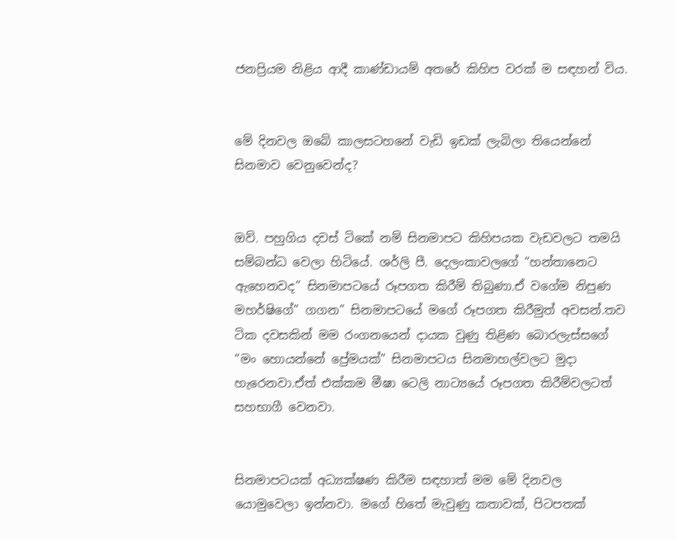ජනප්‍රියම නිළිය ආදී කාණ්ඩායම් අතරේ කිහිප වරක් ම සඳහන් විය.


මේ දිනවල ඔබේ කාලසටහනේ වැඩි ඉඩක් ලැබිලා තියෙන්නේ සිනමාව වෙනුවෙන්ද?


ඔව්. පහුගිය දවස් ටිකේ නම් සිනමාපට කිහිපයක වැඩවලට තමයි සම්බන්ධ වෙලා හිටියේ. ශර්ලි පී. දෙලංකාවලගේ “හන්තානෙට ඇහෙනවද” සිනමාපටයේ රූපගත කිරීම් තිබුණා.ඒ වගේම නිපුණ මහර්ෂිගේ” ගගන” සිනමාපටයේ මගේ රූපගත කිරීමුත් අවසන්.තව ටික දවසකින් මම රංගනයෙන් දායක වුණු තිළිණ බොරලැස්සගේ “මං හොයන්නේ ප්‍රේමයක්” සිනමාපටය සිනමාහල්වලට මුදා හැරෙනවා.ඒත් එක්කම මීෂා ටෙලි නාට්‍යයේ රූපගත කිරීම්වලටත් සහභාගී වෙනවා.


සිනමාපටයක් අධ්‍යක්ෂණ කිරීම සඳහාත් මම මේ දිනවල යොමුවෙලා ඉන්නවා. මගේ හිතේ මැවුණු කතාවක්, පිටපතක්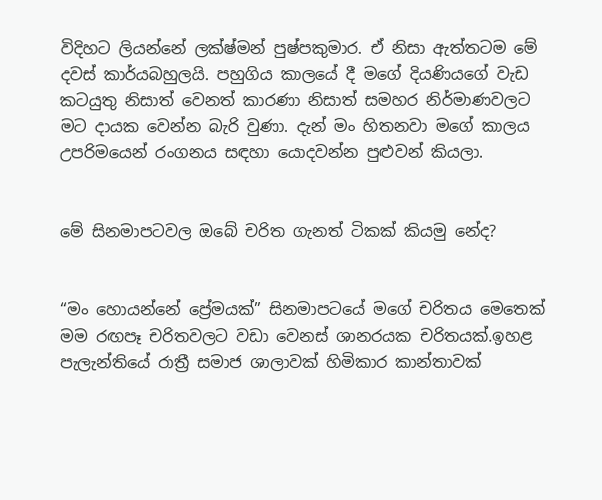විදිහට ලියන්නේ ලක්ෂ්මන් පුෂ්පකුමාර. ඒ නිසා ඇත්තටම මේ දවස් කාර්යබහුලයි. පහුගිය කාලයේ දී මගේ දියණියගේ වැඩ කටයුතු නිසාත් වෙනත් කාරණා නිසාත් සමහර නිර්මාණවලට මට දායක වෙන්න බැරි වුණා. දැන් මං හිතනවා මගේ කාලය උපරිමයෙන් රංගනය සඳහා යොදවන්න පුළුවන් කියලා.


මේ සිනමාපටවල ඔබේ චරිත ගැනත් ටිකක් කියමු නේද?


“මං හොයන්නේ ප්‍රේමයක්” සිනමාපටයේ මගේ චරිතය මෙතෙක් මම රඟපෑ චරිතවලට වඩා වෙනස් ශානරයක චරිතයක්.ඉහළ පැලැන්තියේ රාත්‍රී සමාජ ශාලාවක් හිමිකාර කාන්තාවක්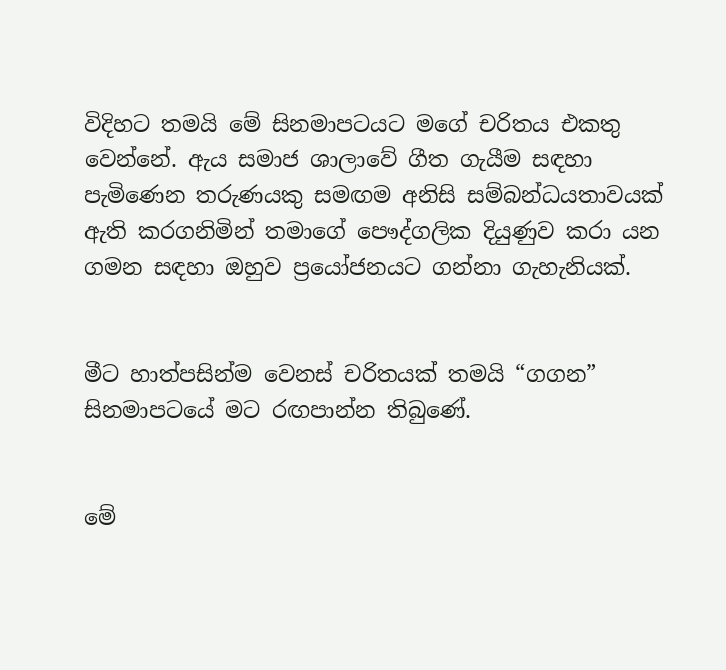විදිහට තමයි මේ සිනමාපටයට මගේ චරිතය එකතු වෙන්නේ. ඇය සමාජ ශාලාවේ ගීත ගැයීම සඳහා පැමිණෙන තරුණයකු සමඟම අනිසි සම්බන්ධයතාවයක් ඇති කරගනිමින් තමාගේ පෞද්ගලික දියුණුව කරා යන ගමන සඳහා ඔහුව ප්‍රයෝජනයට ගන්නා ගැහැනියක්.


මීට හාත්පසින්ම වෙනස් චරිතයක් තමයි “ගගන” සිනමාපටයේ මට රඟපාන්න තිබුණේ.


මේ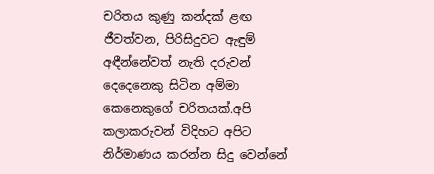චරිතය කුණු කන්දක් ළඟ ජීවත්වන, පිරිසිදුවට ඇඳුම් අඳීන්නේවත් නැති දරුවන් දෙදෙනෙකු සිටින අම්මා කෙනෙකුගේ චරිතයක්.අපි කලාකරුවන් විදිහට අපිට නිර්මාණය කරන්න සිදු වෙන්නේ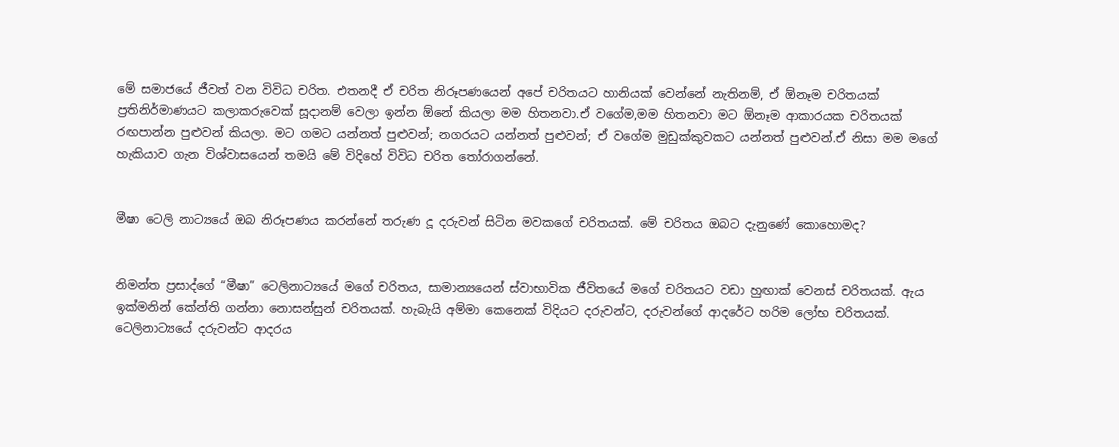මේ සමාජයේ ජීවත් වන විවිධ චරිත. එතනදී ඒ චරිත නිරූපණයෙන් අපේ චරිතයට හානියක් වෙන්නේ නැතිනම්, ඒ ඕනෑම චරිතයක් ප්‍රතිනිර්මාණයට කලාකරුවෙක් සූදානම් වෙලා ඉන්න ඕනේ කියලා මම හිතනවා.ඒ වගේම,මම හිතනවා මට ඕනෑම ආකාරයක චරිතයක් රඟපාන්න පුළුවන් කියලා. මට ගමට යන්නත් පුළුවන්; නගරයට යන්නත් පුළුවන්; ඒ වගේම මුඩුක්කුවකට යන්නත් පුළුවන්.ඒ නිසා මම මගේ හැකියාව ගැන විශ්වාසයෙන් තමයි මේ විදිහේ විවිධ චරිත තෝරාගන්නේ.


මීෂා ටෙලි නාට්‍යයේ ඔබ නිරූපණය කරන්නේ තරුණ දූ දරුවන් සිටින මවකගේ චරිතයක්. මේ චරිතය ඔබට දැනුණේ කොහොමද?


නිමන්ත ප්‍රසාද්ගේ “මීෂා” ටෙලිනාට්‍යයේ මගේ චරිතය, සාමාන්‍යයෙන් ස්වාභාවික ජීවිතයේ මගේ චරිතයට වඩා හුඟාක් වෙනස් චරිතයක්. ඇය ඉක්මනින් කේන්ති ගන්නා නොසන්සුන් චරිතයක්. හැබැයි අම්මා කෙනෙක් විදියට දරුවන්ට, දරුවන්ගේ ආදරේට හරිම ලෝභ චරිතයක්. ටෙලිනාට්‍යයේ දරුවන්ට ආදරය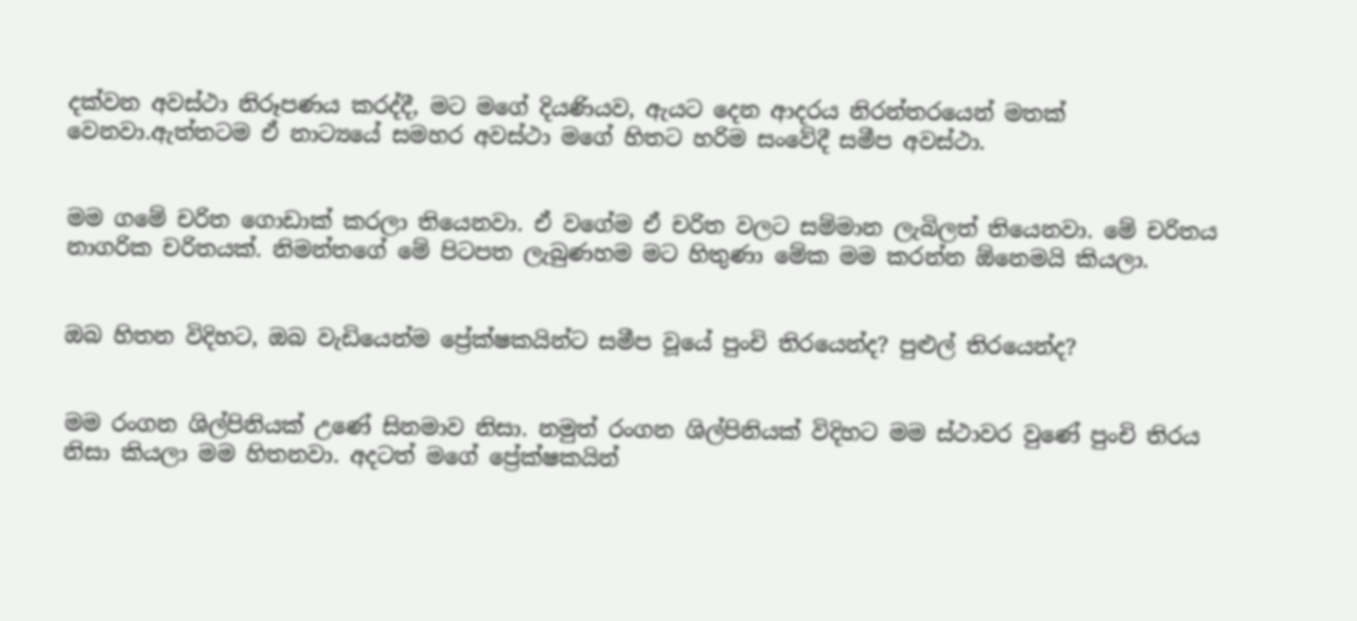දක්වන අවස්ථා නිරූපණය කරද්දී, මට මගේ දියණියව, ඇයට දෙන ආදරය නිරන්තරයෙන් මතක් වෙනවා.ඇත්තටම ඒ නාට්‍යයේ සමහර අවස්ථා මගේ හිතට හරිම සංවේදී සමීප අවස්ථා.


මම ගමේ චරිත ගොඩාක් කරලා තියෙනවා. ඒ වගේම ඒ චරිත වලට සම්මාන ලැබිලත් තියෙනවා. මේ චරිතය නාගරික චරිතයක්. නිමන්තගේ මේ පිටපත ලැබුණහම මට හිතුණා මේක මම කරන්න ඕනෙමයි කියලා.


ඔබ හිතන විදිහට, ඔබ වැඩියෙන්ම ප්‍රේක්ෂකයින්ට සමීප වූයේ පුංචි තිරයෙන්ද? පුළුල් තිරයෙන්ද?


මම රංගන ශිල්පිනියක් උණේ සිනමාව නිසා. නමුත් රංගන ශිල්පිනියක් විදිහට මම ස්ථාවර වුණේ පුංචි තිරය නිසා කියලා මම හිතනවා. අදටත් මගේ ප්‍රේක්ෂකයින්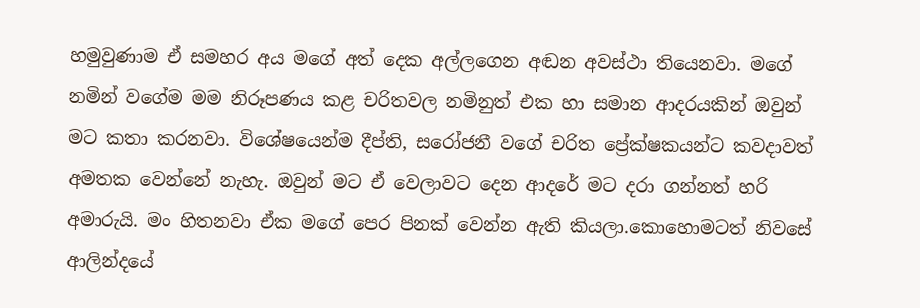හමුවුණාම ඒ සමහර අය මගේ අත් දෙක අල්ලගෙන අඬන අවස්ථා තියෙනවා. මගේ නමින් වගේම මම නිරූපණය කළ චරිතවල නමිනුත් එක හා සමාන ආදරයකින් ඔවුන් මට කතා කරනවා. විශේෂයෙන්ම දීප්ති, සරෝජනී වගේ චරිත ප්‍රේක්ෂකයන්ට කවදාවත් අමතක වෙන්නේ නැහැ. ඔවුන් මට ඒ වෙලාවට දෙන ආදරේ මට දරා ගන්නත් හරි අමාරුයි. මං හිතනවා ඒක මගේ පෙර පිනක් වෙන්න ඇති කියලා.කොහොමටත් නිවසේ ආලින්දයේ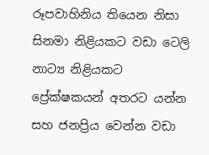රූපවාහිනිය තියෙන නිසා සිනමා නිළියකට වඩා ටෙලි නාට්‍ය නිළියකට ප්‍රේක්ෂකයන් අතරට යන්න සහ ජනප්‍රිය වෙන්න වඩා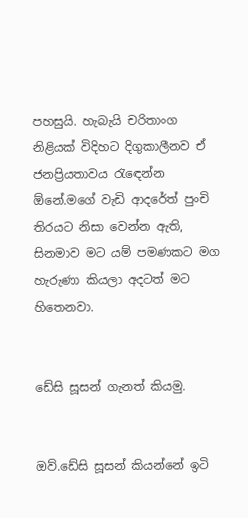පහසුයි. හැබැයි චරිතාංග නිළියක් විදිහට දිගුකාලීනව ඒ ජනප්‍රියතාවය රැඳෙන්න ඕනේ.මගේ වැඩි ආදරේත් පුංචි තිරයට නිසා වෙන්න ඇති, සිනමාව මට යම් පමණකට මග හැරුණා කියලා අදටත් මට හිතෙනවා.


ඩේසි සූසන් ගැනත් කියමු.


ඔව්.ඩේසි සූසන් කියන්නේ ඉටි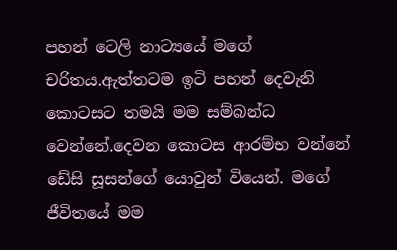පහන් ටෙලි නාට්‍යයේ මගේ චරිතය.ඇත්තටම ඉටි පහන් දෙවැනි කොටසට තමයි මම සම්බන්ධ වෙන්නේ.දෙවන කොටස ආරම්භ වන්නේ ඩේසි සූසන්ගේ යොවුන් වියෙන්. මගේ ජීවිතයේ මම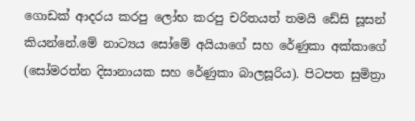ගොඩක් ආදරය කරපු ලෝභ කරපු චරිතයත් තමයි ඩේසි සූසන් කියන්නේ.මේ නාට්‍යය සෝමේ අයියාගේ සහ රේණුකා අක්කාගේ (සෝමරත්න දිසානායක සහ රේණුකා බාලසූරිය). පිටපත සුමිත්‍රා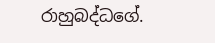රාහුබද්ධගේ.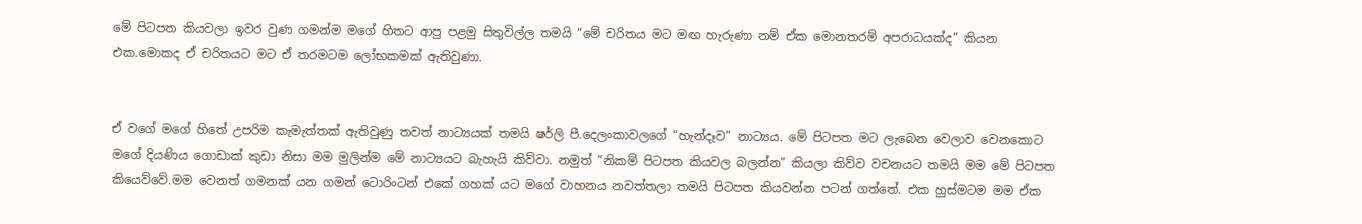මේ පිටපත කියවලා ඉවර වුණ ගමන්ම මගේ හිතට ආපු පළමු සිතුවිල්ල තමයි “මේ චරිතය මට මඟ හැරුණා නම් ඒක මොනතරම් අපරාධයක්ද” කියන එක.මොකද ඒ චරිතයට මට ඒ තරමටම ලෝභකමක් ඇතිවුණා.


ඒ වගේ මගේ හිතේ උපරිම කැමැත්තක් ඇතිවුණු තවත් නාට්‍යයක් තමයි ෂර්ලි පී.දෙලංකාවලගේ “හැන්දෑව” නාට්‍යය. මේ පිටපත මට ලැබෙන වෙලාව වෙනකොට මගේ දියණිය ගොඩාක් කුඩා නිසා මම මුලින්ම මේ නාට්‍යයට බැහැයි කිව්වා. නමුත් “නිකම් පිටපත කියවල බලන්න” කියලා කිව්ව වචනයට තමයි මම මේ පිටපත කියෙව්වේ.මම වෙනත් ගමනක් යන ගමන් ටොරිංටන් එකේ ගහක් යට මගේ වාහනය නවත්තලා තමයි පිටපත කියවන්න පටන් ගත්තේ. එක හුස්මටම මම ඒක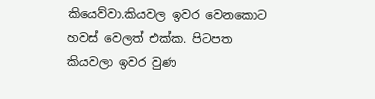කියෙව්වා.කියවල ඉවර වෙනකොට හවස් වෙලත් එක්ක. පිටපත කියවලා ඉවර වුණ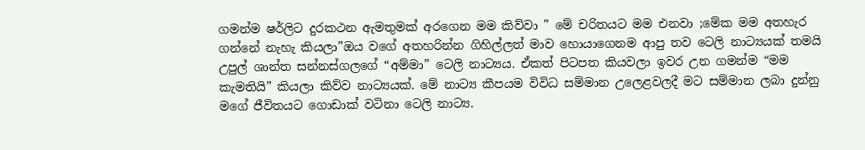ගමන්ම ෂර්ලිට දුරකථන ඇමතුමක් අරගෙන මම කිව්වා ” මේ චරිතයට මම එනවා ;මේක මම අතහැර ගන්නේ නැහැ කියලා”ඔය වගේ අතහරින්න ගිහිල්ලත් මාව හොයාගෙනම ආපු තව ටෙලි නාට්‍යයක් තමයි උපුල් ශාන්ත සන්නස්ගලගේ “අම්මා” ටෙලි නාට්‍යය. ඒකත් පිටපත කියවලා ඉවර උන ගමන්ම “මම කැමතියි” කියලා කිව්ව නාට්‍යයක්. මේ නාට්‍ය කීපයම විවිධ සම්මාන උලෙළවලදී මට සම්මාන ලබා දුන්නු මගේ ජීවිතයට ගොඩාක් වටිනා ටෙලි නාට්‍ය.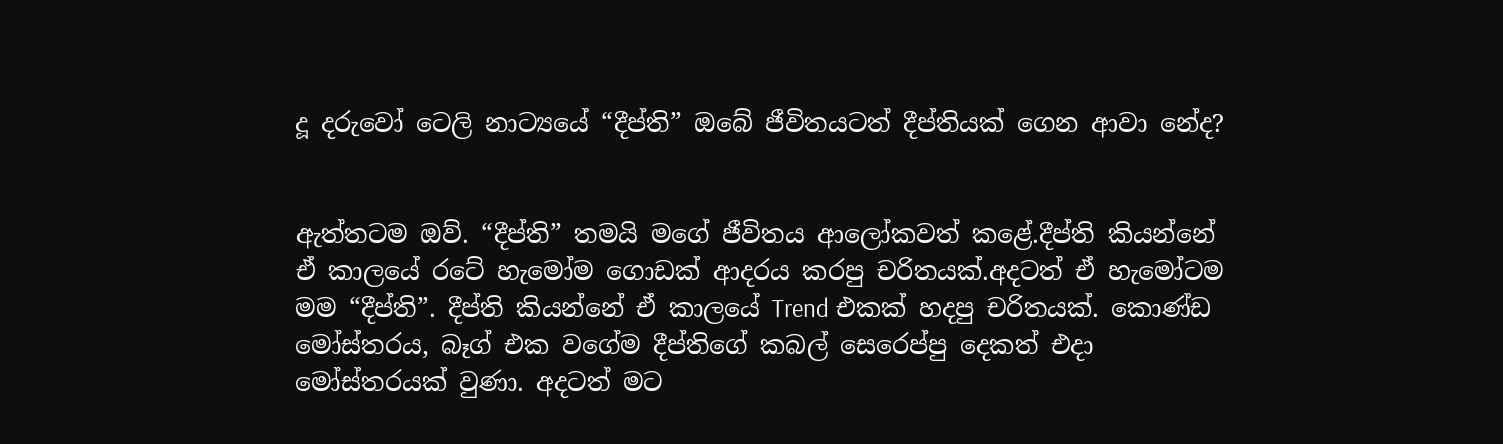දූ දරුවෝ ටෙලි නාට්‍යයේ “දීප්ති” ඔබේ ජීවිතයටත් දීප්තියක් ගෙන ආවා නේද?


ඇත්තටම ඔව්. “දීප්ති” තමයි මගේ ජීවිතය ආලෝකවත් කළේ.දීප්ති කියන්නේ ඒ කාලයේ රටේ හැමෝම ගොඩක් ආදරය කරපු චරිතයක්.අදටත් ඒ හැමෝටම මම “දීප්ති”. දීප්ති කියන්නේ ඒ කාලයේ Trend එකක් හදපු චරිතයක්. කොණ්ඩ මෝස්තරය, බෑග් එක වගේම දීප්තිගේ කබල් සෙරෙප්පු දෙකත් එදා මෝස්තරයක් වුණා. අදටත් මට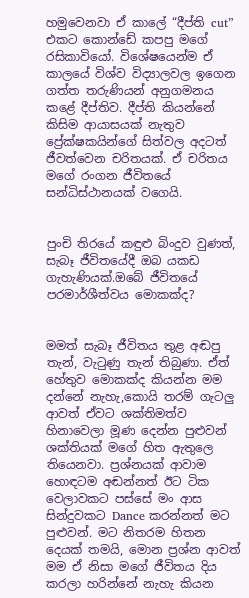හමුවෙනවා ඒ කාලේ “දීප්ති cut” එකට කොන්ඩේ කපපු මගේ රසිකාවියෝ. විශේෂයෙන්ම ඒ කාලයේ විශ්ව විද්‍යාලවල ඉගෙන ගත්ත තරුණියන් අනුගමනය කළේ දීප්තිව. දීප්ති කියන්නේ කිසිම ආයාසයක් නැතුව ප්‍රේක්ෂකයින්ගේ සිත්වල අදටත් ජීවත්වෙන චරිතයක්. ඒ චරිතය මගේ රංගන ජීවිතයේ සන්ධිස්ථානයක් වගෙයි.


පුංචි තිරයේ කඳුළු බිංදුව වුණත්, සැබෑ ජීවිතයේදී ඔබ යකඩ ගැහැණියක්.ඔබේ ජීවිතයේ පරමාර්ශීත්වය මොකක්ද?


මමත් සැබෑ ජීවිතය තුළ අඬපු තැන්, වැටුණු තැන් තිබුණා. ඒත් හේතුව මොකක්ද කියන්න මම දන්නේ නැහැ,කොයි තරම් ගැටලු ආවත් ඒවට ශක්තිමත්ව හිනාවෙලා මූණ දෙන්න පුළුවන් ශක්තියක් මගේ හිත ඇතුලෙ තියෙනවා. ප්‍රශ්නයක් ආවාම හොඳටම අඬන්නත් ඊට ටික වෙලාවකට පස්සේ මං ආස සින්දුවකට Dance කරන්නත් මට පුළුවන්. මට නිතරම හිතන දෙයක් තමයි, මොන ප්‍රශ්න ආවත් මම ඒ නිසා මගේ ජීවිතය දිය කරලා හරින්නේ නැහැ කියන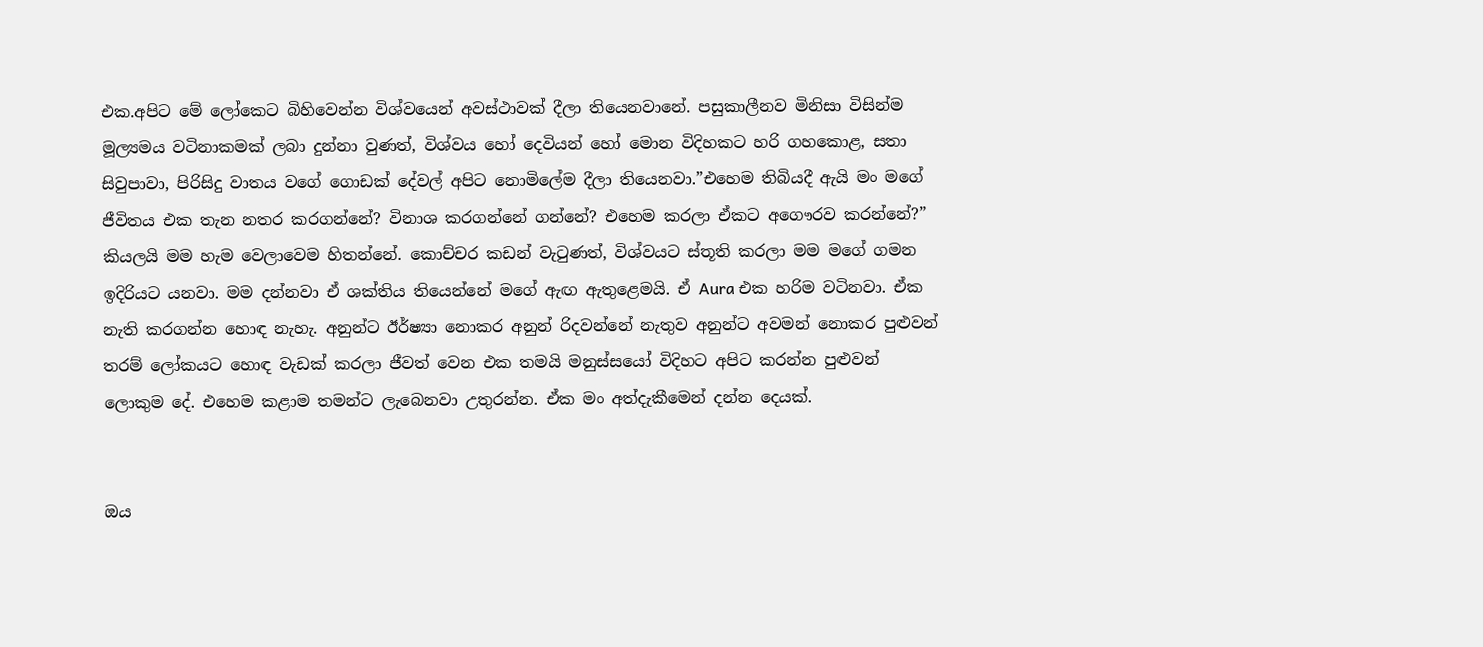එක.අපිට මේ ලෝකෙට බිහිවෙන්න විශ්වයෙන් අවස්ථාවක් දීලා තියෙනවානේ. පසුකාලීනව මිනිසා විසින්ම මූල්‍යමය වටිනාකමක් ලබා දුන්නා වුණත්, විශ්වය හෝ දෙවියන් හෝ මොන විදිහකට හරි ගහකොළ, සතා සිවුපාවා, පිරිසිදු වාතය වගේ ගොඩක් දේවල් අපිට නොමිලේම දීලා තියෙනවා.”එහෙම තිබියදී ඇයි මං මගේ ජීවිතය එක තැන නතර කරගන්නේ? විනාශ කරගන්නේ ගන්නේ? එහෙම කරලා ඒකට අගෞරව කරන්නේ?” කියලයි මම හැම වෙලාවෙම හිතන්නේ. කොච්චර කඩන් වැටුණත්, විශ්වයට ස්තූති කරලා මම මගේ ගමන ඉදිරියට යනවා. මම දන්නවා ඒ ශක්තිය තියෙන්නේ මගේ ඇඟ ඇතුළෙමයි. ඒ Aura එක හරිම වටිනවා. ඒක නැති කරගන්න හොඳ නැහැ. අනුන්ට ඊර්ෂ්‍යා නොකර අනුන් රිදවන්නේ නැතුව අනුන්ට අවමන් නොකර පුළුවන් තරම් ලෝකයට හොඳ වැඩක් කරලා ජීවත් වෙන එක තමයි මනුස්සයෝ විදිහට අපිට කරන්න පුළුවන් ලොකුම දේ. එහෙම කළාම තමන්ට ලැබෙනවා උතුරන්න. ඒක මං අත්දැකීමෙන් දන්න දෙයක්.


ඔය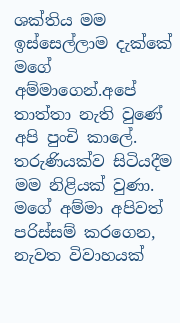ශක්තිය මම ඉස්සෙල්ලාම දැක්කේ මගේ අම්මාගෙන්.අපේ තාත්තා නැති වුණේ අපි පුංචි කාලේ. තරුණියක්ව සිටියදීම මම නිළියක් වුණා. මගේ අම්මා අපිවත් පරිස්සම් කරගෙන, නැවත විවාහයක්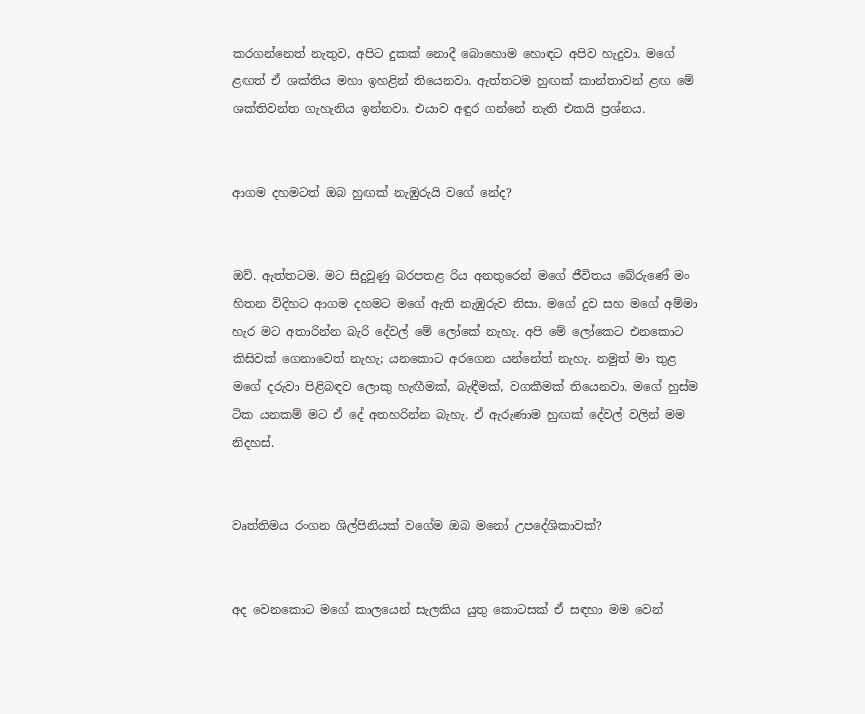කරගන්නෙත් නැතුව, අපිට දුකක් නොදී බොහොම හොඳට අපිව හැදුවා. මගේ ළඟත් ඒ ශක්තිය මහා ඉහළින් තියෙනවා. ඇත්තටම හුඟක් කාන්තාවන් ළඟ මේ ශක්තිවන්ත ගැහැනිය ඉන්නවා. එයාව අඳුර ගන්නේ නැති එකයි ප්‍රශ්නය.


ආගම දහමටත් ඔබ හුඟක් නැඹුරුයි වගේ නේද?


ඔව්. ඇත්තටම. මට සිදුවුණු බරපතළ රිය අනතුරෙන් මගේ ජීවිතය බේරුණේ මං හිතන විදිහට ආගම දහමට මගේ ඇති නැඹුරුව නිසා. මගේ දුව සහ මගේ අම්මා හැර මට අතාරින්න බැරි දේවල් මේ ලෝකේ නැහැ. අපි මේ ලෝකෙට එනකොට කිසිවක් ගෙනාවෙත් නැහැ; යනකොට අරගෙන යන්නේත් නැහැ. නමුත් මා තුළ මගේ දරුවා පිළිබඳව ලොකු හැඟීමක්, බැඳීමක්, වගකීමක් තියෙනවා. මගේ හුස්ම ටික යනකම් මට ඒ දේ අතහරින්න බැහැ. ඒ ඇරුණාම හුඟක් දේවල් වලින් මම නිදහස්.


වෘත්තිමය රංගන ශිල්පිනියක් වගේම ඔබ මනෝ උපදේශිකාවක්?


අද වෙනකොට මගේ කාලයෙන් සැලකිය යුතු කොටසක් ඒ සඳහා මම වෙන්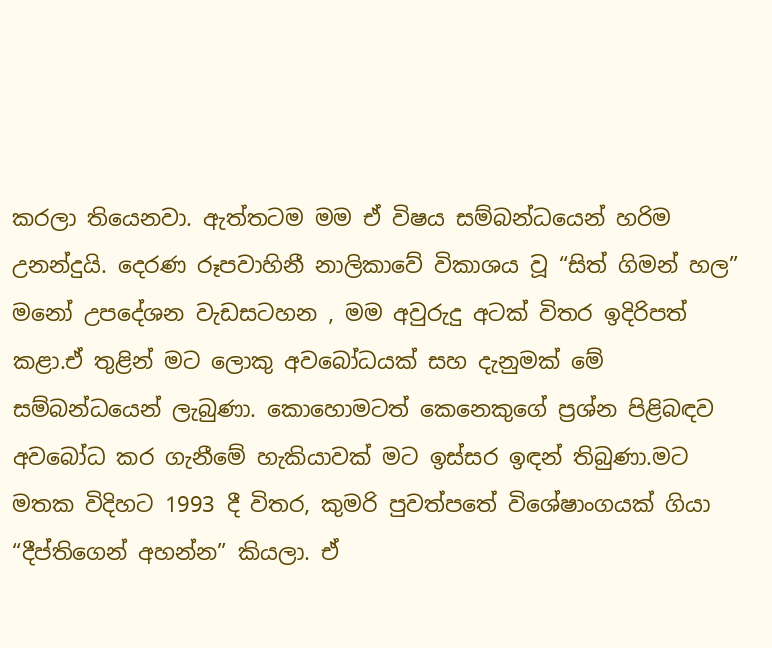කරලා තියෙනවා. ඇත්තටම මම ඒ විෂය සම්බන්ධයෙන් හරිම උනන්දුයි. දෙරණ රූපවාහිනී නාලිකාවේ විකාශය වූ “සිත් ගිමන් හල” මනෝ උපදේශන වැඩසටහන , මම අවුරුදු අටක් විතර ඉදිරිපත් කළා.ඒ තුළින් මට ලොකු අවබෝධයක් සහ දැනුමක් මේ සම්බන්ධයෙන් ලැබුණා. කොහොමටත් කෙනෙකුගේ ප්‍රශ්න පිළිබඳව අවබෝධ කර ගැනීමේ හැකියාවක් මට ඉස්සර ඉඳන් තිබුණා.මට මතක විදිහට 1993 දී විතර, කුමරි පුවත්පතේ විශේෂාංගයක් ගියා “දීප්තිගෙන් අහන්න” කියලා. ඒ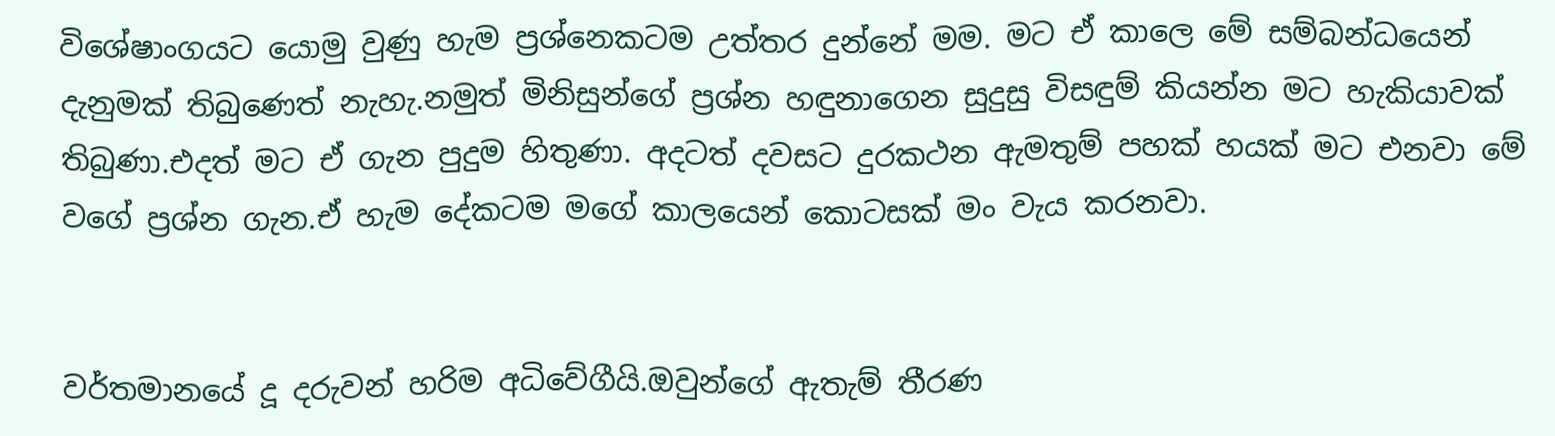විශේෂාංගයට යොමු වුණු හැම ප්‍රශ්නෙකටම උත්තර දුන්නේ මම. මට ඒ කාලෙ මේ සම්බන්ධයෙන් දැනුමක් තිබුණෙත් නැහැ.නමුත් මිනිසුන්ගේ ප්‍රශ්න හඳුනාගෙන සුදුසු විසඳුම් කියන්න මට හැකියාවක් තිබුණා.එදත් මට ඒ ගැන පුදුම හිතුණා. අදටත් දවසට දුරකථන ඇමතුම් පහක් හයක් මට එනවා මේ වගේ ප්‍රශ්න ගැන.ඒ හැම දේකටම මගේ කාලයෙන් කොටසක් මං වැය කරනවා.


වර්තමානයේ දූ දරුවන් හරිම අධිවේගීයි.ඔවුන්ගේ ඇතැම් තීරණ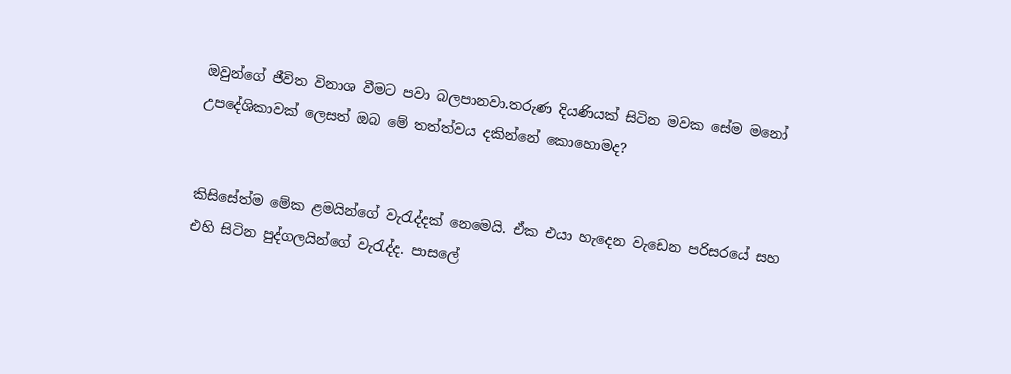ඔවුන්ගේ ජීවිත විනාශ වීමට පවා බලපානවා.තරුණ දියණියක් සිටින මවක සේම මනෝ උපදේශිකාවක් ලෙසත් ඔබ මේ තත්ත්වය දකින්නේ කොහොමද?


කිසිසේත්ම මේක ළමයින්ගේ වැරැද්දක් නෙමෙයි. ඒක එයා හැදෙන වැඩෙන පරිසරයේ සහ එහි සිටින පුද්ගලයින්ගේ වැරැද්ද. පාසලේ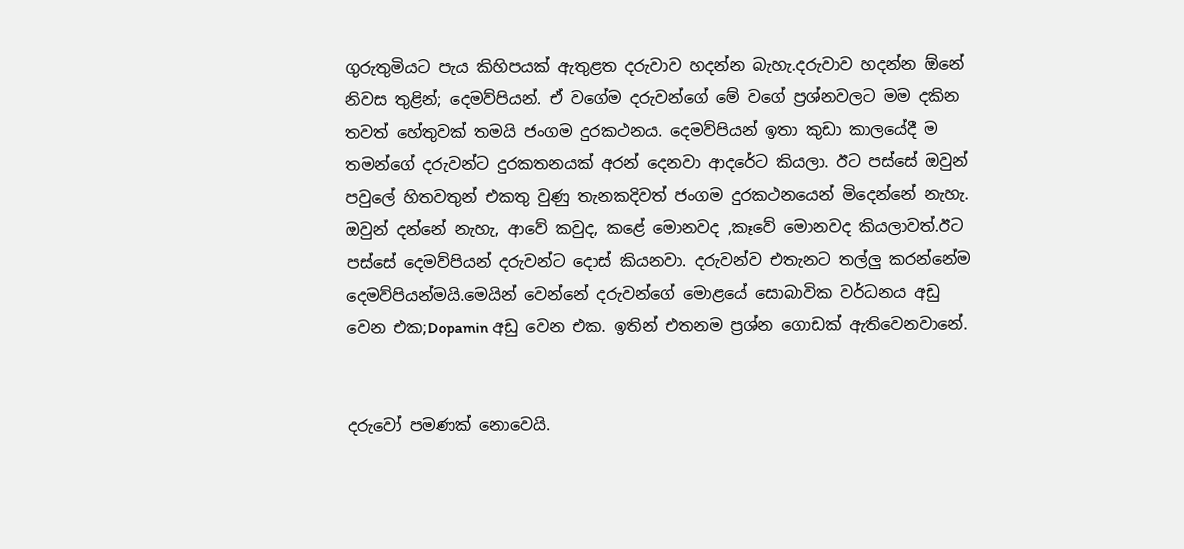ගුරුතුමියට පැය කිහිපයක් ඇතුළත දරුවාව හදන්න බැහැ.දරුවාව හදන්න ඕනේ නිවස තුළින්; දෙමව්පියන්. ඒ වගේම දරුවන්ගේ මේ වගේ ප්‍රශ්නවලට මම දකින තවත් හේතුවක් තමයි ජංගම දුරකථනය. දෙමව්පියන් ඉතා කුඩා කාලයේදී ම තමන්ගේ දරුවන්ට දුරකතනයක් අරන් දෙනවා ආදරේට කියලා. ඊට පස්සේ ඔවුන් පවුලේ හිතවතුන් එකතු වුණු තැනකදිවත් ජංගම දුරකථනයෙන් මිදෙන්නේ නැහැ. ඔවුන් දන්නේ නැහැ, ආවේ කවුද, කළේ මොනවද ,කෑවේ මොනවද කියලාවත්.ඊට පස්සේ දෙමව්පියන් දරුවන්ට දොස් කියනවා. දරුවන්ව එතැනට තල්ලු කරන්නේම දෙමව්පියන්මයි.මෙයින් වෙන්නේ දරුවන්ගේ මොළයේ සොබාවික වර්ධනය අඩු වෙන එක;Dopamin අඩු වෙන එක. ඉතින් එතනම ප්‍රශ්න ගොඩක් ඇතිවෙනවානේ.


දරුවෝ පමණක් නොවෙයි.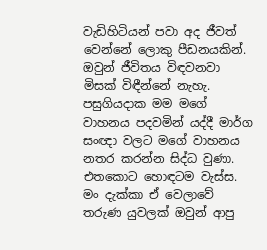වැඩිහිටියන් පවා අද ජීවත් වෙන්නේ ලොකු පීඩනයකින්. ඔවුන් ජීවිතය විඳවනවා මිසක් විඳීන්නේ නැහැ. පසුගියදාක මම මගේ වාහනය පදවමින් යද්දී මාර්ග සංඥා වලට මගේ වාහනය නතර කරන්න සිද්ධ වුණා. එතකොට හොඳටම වැස්ස. මං දැක්කා ඒ වෙලාවේ තරුණ යුවලක් ඔවුන් ආපු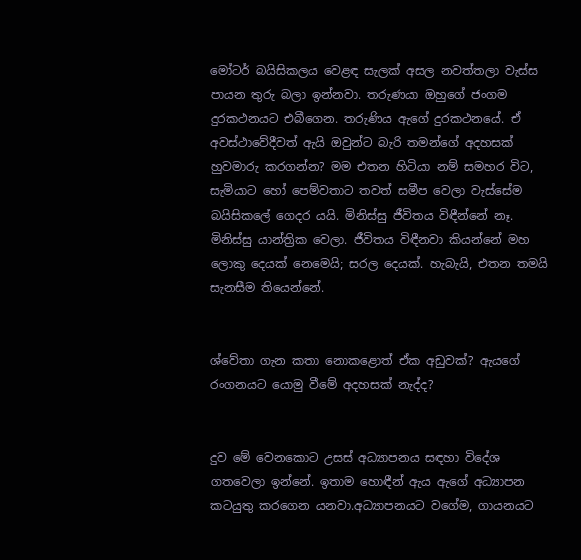මෝටර් බයිසිකලය වෙළඳ සැලක් අසල නවත්තලා වැස්ස පායන තුරු බලා ඉන්නවා. තරුණයා ඔහුගේ ජංගම දුරකථනයට එබීගෙන. තරුණිය ඇගේ දුරකථනයේ. ඒ අවස්ථාවේදීවත් ඇයි ඔවුන්ට බැරි තමන්ගේ අදහසක් හුවමාරු කරගන්න? මම එතන හිටියා නම් සමහර විට, සැමියාට හෝ පෙම්වතාට තවත් සමීප වෙලා වැස්සේම බයිසිකලේ ගෙදර යයි. මිනිස්සු ජීවිතය විඳීන්නේ නෑ. මිනිස්සු යාන්ත්‍රික වෙලා. ජීවිතය විඳීනවා කියන්නේ මහ ලොකු දෙයක් නෙමෙයි; සරල දෙයක්. හැබැයි, එතන තමයි සැනසීම තියෙන්නේ.


ශ්වේතා ගැන කතා නොකළොත් ඒක අඩුවක්? ඇයගේ රංගනයට යොමු වීමේ අදහසක් නැද්ද?


දුව මේ වෙනකොට උසස් අධ්‍යාපනය සඳහා විදේශ ගතවෙලා ඉන්නේ. ඉතාම හොඳීන් ඇය ඇගේ අධ්‍යාපන කටයුතු කරගෙන යනවා.අධ්‍යාපනයට වගේම, ගායනයට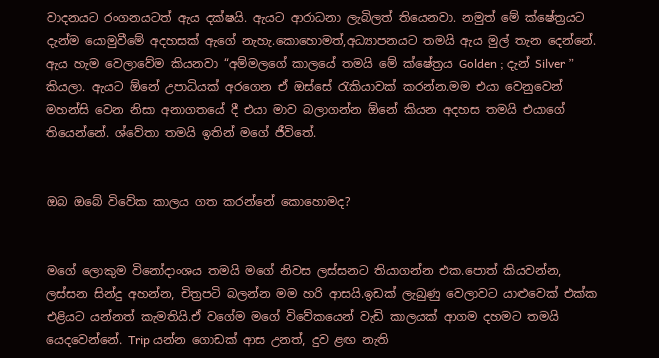වාදනයට රංගනයටත් ඇය දක්ෂයි. ඇයට ආරාධනා ලැබිලත් තියෙනවා. නමුත් මේ ක්ෂේත්‍රයට දැන්ම යොමුවීමේ අදහසක් ඇගේ නැහැ.කොහොමත්,අධ්‍යාපනයට තමයි ඇය මුල් තැන දෙන්නේ. ඇය හැම වෙලාවේම කියනවා “අම්මලගේ කාලයේ තමයි මේ ක්ෂේත්‍රය Golden ; දැන් Silver ” කියලා. ඇයට ඕනේ උපාධියක් අරගෙන ඒ ඔස්සේ රැකියාවක් කරන්න.මම එයා වෙනුවෙන් මහන්සි වෙන නිසා අනාගතයේ දී එයා මාව බලාගන්න ඕනේ කියන අදහස තමයි එයාගේ තියෙන්නේ. ශ්‍වේතා තමයි ඉතින් මගේ ජීවිතේ.


ඔබ ඔබේ විවේක කාලය ගත කරන්නේ කොහොමද?


මගේ ලොකුම විනෝදාංශය තමයි මගේ නිවස ලස්සනට තියාගන්න එක.පොත් කියවන්න, ලස්සන සින්දු අහන්න, චිත්‍රපටි බලන්න මම හරි ආසයි.ඉඩක් ලැබුණු වෙලාවට යාළුවෙක් එක්ක එළියට යන්නත් කැමතියි.ඒ වගේම මගේ විවේකයෙන් වැඩි කාලයක් ආගම දහමට තමයි යෙදවෙන්නේ. Trip යන්න ගොඩක් ආස උනත්, දුව ළඟ නැති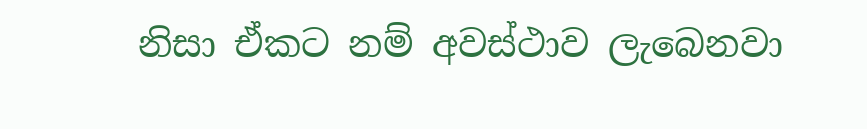නිසා ඒකට නම් අවස්ථාව ලැබෙනවා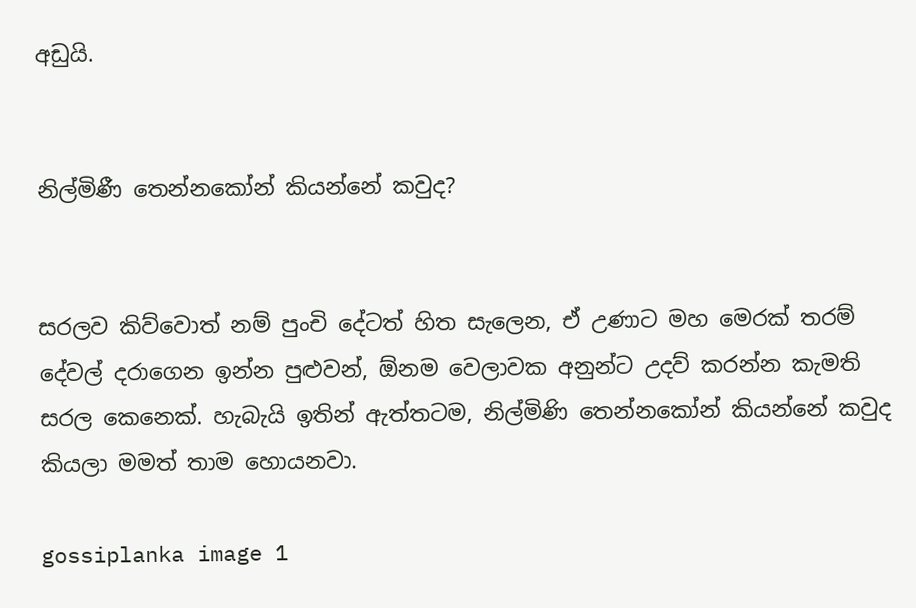අඩුයි.


නිල්මිණී තෙන්නකෝන් කියන්නේ කවුද?


සරලව කිව්වොත් නම් පුංචි දේටත් හිත සැලෙන, ඒ උණාට මහ මෙරක් තරම් දේවල් දරාගෙන ඉන්න පුළුවන්, ඕනම වෙලාවක අනුන්ට උදව් කරන්න කැමති සරල කෙනෙක්. හැබැයි ඉතින් ඇත්තටම, නිල්මිණි තෙන්නකෝන් කියන්නේ කවුද කියලා මමත් තාම හොයනවා.

gossiplanka image 1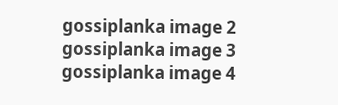gossiplanka image 2
gossiplanka image 3
gossiplanka image 4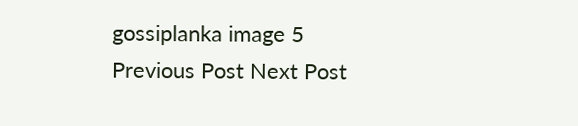gossiplanka image 5
Previous Post Next Post